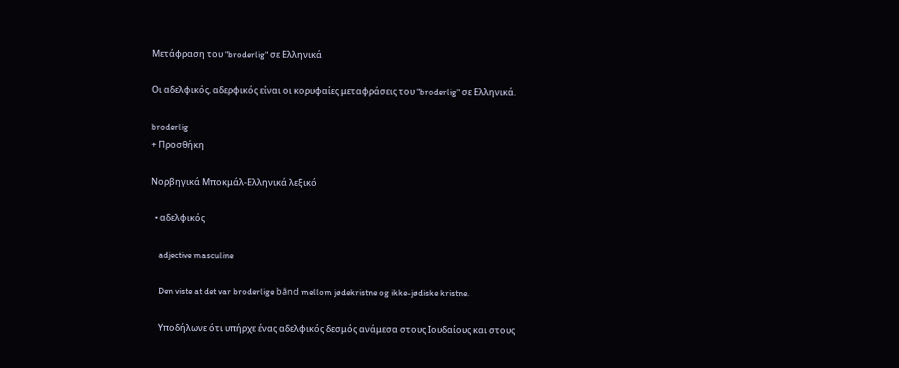Μετάφραση του "broderlig" σε Ελληνικά

Οι αδελφικός, αδερφικός είναι οι κορυφαίες μεταφράσεις του "broderlig" σε Ελληνικά.

broderlig
+ Προσθήκη

Νορβηγικά Μποκμάλ-Ελληνικά λεξικό

  • αδελφικός

    adjective masculine

    Den viste at det var broderlige bånd mellom jødekristne og ikke-jødiske kristne.

    Υποδήλωνε ότι υπήρχε ένας αδελφικός δεσμός ανάμεσα στους Ιουδαίους και στους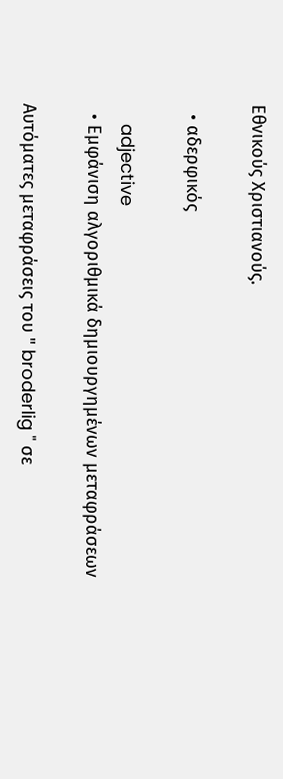Εθνικούς Χριστιανούς.

  • αδερφικός

    adjective
  • Εμφάνιση αλγοριθμικά δημιουργημένων μεταφράσεων

Αυτόματες μεταφράσεις του " broderlig " σε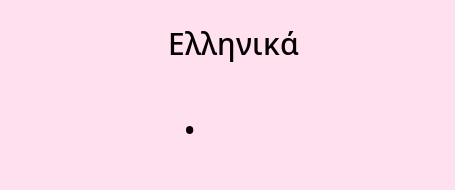Ελληνικά

  •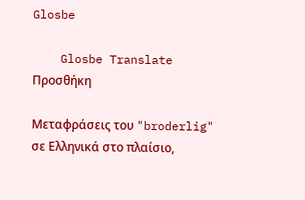Glosbe

    Glosbe Translate
Προσθήκη

Μεταφράσεις του "broderlig" σε Ελληνικά στο πλαίσιο,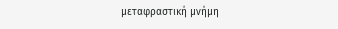μεταφραστική μνήμη